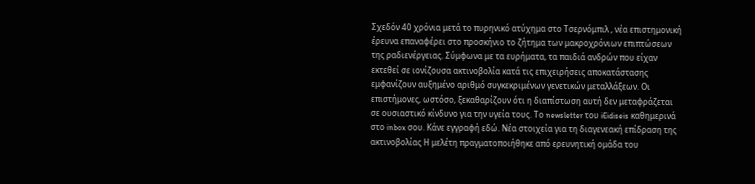Σχεδόν 40 χρόνια μετά το πυρηνικό ατύχημα στο Τσερνόμπιλ , νέα επιστημονική έρευνα επαναφέρει στο προσκήνιο το ζήτημα των μακροχρόνιων επιπτώσεων της ραδιενέργειας. Σύμφωνα με τα ευρήματα, τα παιδιά ανδρών που είχαν εκτεθεί σε ιονίζουσα ακτινοβολία κατά τις επιχειρήσεις αποκατάστασης εμφανίζουν αυξημένο αριθμό συγκεκριμένων γενετικών μεταλλάξεων. Οι επιστήμονες, ωστόσο, ξεκαθαρίζουν ότι η διαπίστωση αυτή δεν μεταφράζεται σε ουσιαστικό κίνδυνο για την υγεία τους. Το newsletter του iEidiseis καθημερινά στο inbox σου. Κάνε εγγραφή εδώ. Νέα στοιχεία για τη διαγενεακή επίδραση της ακτινοβολίας Η μελέτη πραγματοποιήθηκε από ερευνητική ομάδα του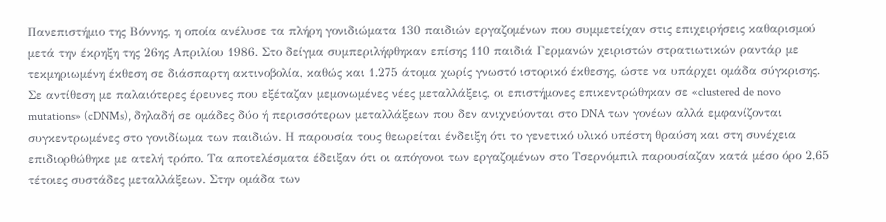Πανεπιστήμιο της Βόννης, η οποία ανέλυσε τα πλήρη γονιδιώματα 130 παιδιών εργαζομένων που συμμετείχαν στις επιχειρήσεις καθαρισμού μετά την έκρηξη της 26ης Απριλίου 1986. Στο δείγμα συμπεριλήφθηκαν επίσης 110 παιδιά Γερμανών χειριστών στρατιωτικών ραντάρ με τεκμηριωμένη έκθεση σε διάσπαρτη ακτινοβολία, καθώς και 1.275 άτομα χωρίς γνωστό ιστορικό έκθεσης, ώστε να υπάρχει ομάδα σύγκρισης. Σε αντίθεση με παλαιότερες έρευνες που εξέταζαν μεμονωμένες νέες μεταλλάξεις, οι επιστήμονες επικεντρώθηκαν σε «clustered de novo mutations» (cDNMs), δηλαδή σε ομάδες δύο ή περισσότερων μεταλλάξεων που δεν ανιχνεύονται στο DNA των γονέων αλλά εμφανίζονται συγκεντρωμένες στο γονιδίωμα των παιδιών. Η παρουσία τους θεωρείται ένδειξη ότι το γενετικό υλικό υπέστη θραύση και στη συνέχεια επιδιορθώθηκε με ατελή τρόπο. Τα αποτελέσματα έδειξαν ότι οι απόγονοι των εργαζομένων στο Τσερνόμπιλ παρουσίαζαν κατά μέσο όρο 2,65 τέτοιες συστάδες μεταλλάξεων. Στην ομάδα των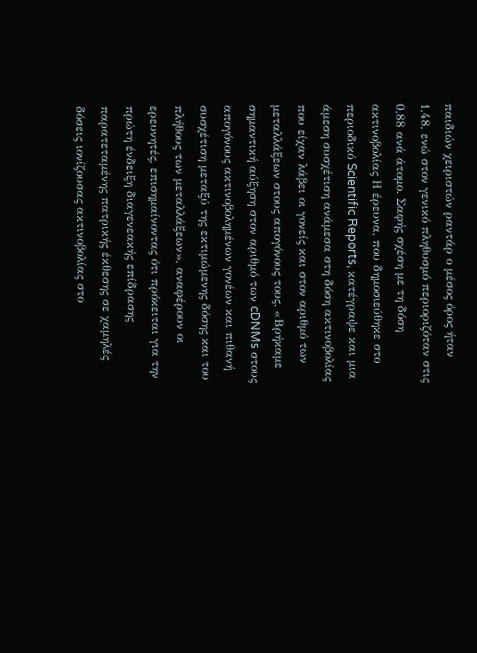παιδιών χειριστών ραντάρ ο μέσος όρος ήταν 1,48, ενώ στον γενικό πληθυσμό περιοριζόταν στις 0,88 ανά άτομο. Σαφής σχέση με τη δόση ακτινοβολίας Η έρευνα, που δημοσιεύθηκε στο περιοδικό Scientific Reports, κατέγραψε και μια άμεση συσχέτιση ανάμεσα στη δόση ακτινοβολίας που είχαν λάβει οι γονείς και στον αριθμό των μεταλλάξεων στους απογόνους τους. «Βρήκαμε σημαντική αύξηση στον αριθμό των cDNMs στους απογόνους ακτινοβολημένων γονέων και πιθανή συσχέτιση μεταξύ της εκτιμώμενης δόσης και του πλήθους των μεταλλάξεων», αναφέρουν οι ερευνητές, επισημαίνοντας ότι πρόκειται για την πρώτη ένδειξη διαγενεακής επίδρασης παρατεταμένης πατρικής έκθεσης σε χαμηλές δόσεις ιονίζουσας ακτινοβολίας στο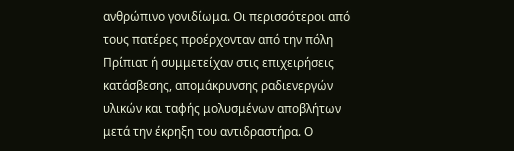ανθρώπινο γονιδίωμα. Οι περισσότεροι από τους πατέρες προέρχονταν από την πόλη Πρίπιατ ή συμμετείχαν στις επιχειρήσεις κατάσβεσης, απομάκρυνσης ραδιενεργών υλικών και ταφής μολυσμένων αποβλήτων μετά την έκρηξη του αντιδραστήρα. Ο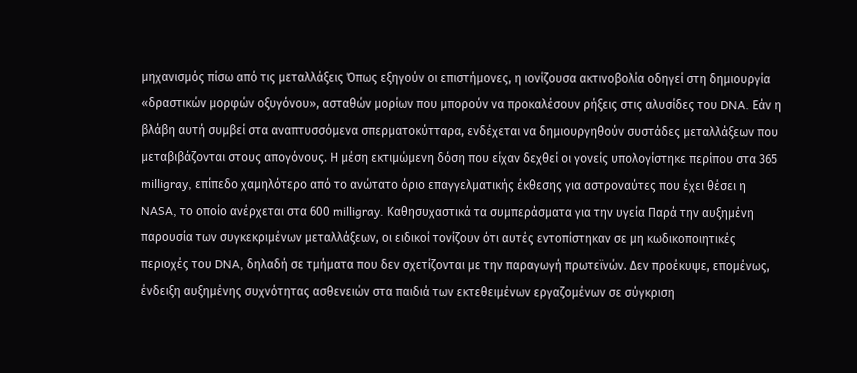μηχανισμός πίσω από τις μεταλλάξεις Όπως εξηγούν οι επιστήμονες, η ιονίζουσα ακτινοβολία οδηγεί στη δημιουργία «δραστικών μορφών οξυγόνου», ασταθών μορίων που μπορούν να προκαλέσουν ρήξεις στις αλυσίδες του DNA. Εάν η βλάβη αυτή συμβεί στα αναπτυσσόμενα σπερματοκύτταρα, ενδέχεται να δημιουργηθούν συστάδες μεταλλάξεων που μεταβιβάζονται στους απογόνους. Η μέση εκτιμώμενη δόση που είχαν δεχθεί οι γονείς υπολογίστηκε περίπου στα 365 milligray, επίπεδο χαμηλότερο από το ανώτατο όριο επαγγελματικής έκθεσης για αστροναύτες που έχει θέσει η NASA, το οποίο ανέρχεται στα 600 milligray. Καθησυχαστικά τα συμπεράσματα για την υγεία Παρά την αυξημένη παρουσία των συγκεκριμένων μεταλλάξεων, οι ειδικοί τονίζουν ότι αυτές εντοπίστηκαν σε μη κωδικοποιητικές περιοχές του DNA, δηλαδή σε τμήματα που δεν σχετίζονται με την παραγωγή πρωτεϊνών. Δεν προέκυψε, επομένως, ένδειξη αυξημένης συχνότητας ασθενειών στα παιδιά των εκτεθειμένων εργαζομένων σε σύγκριση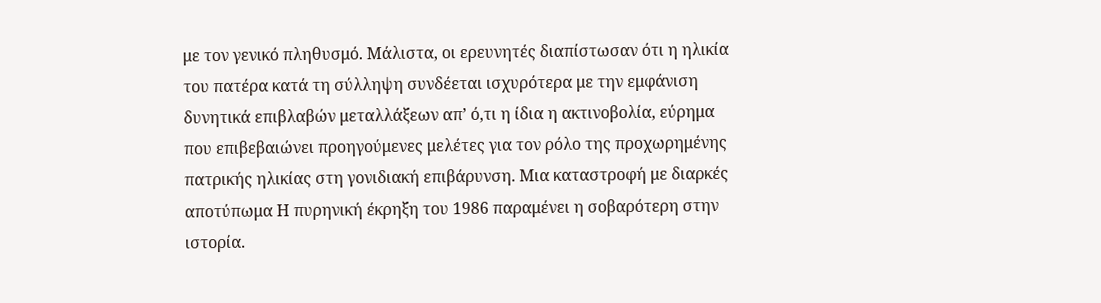με τον γενικό πληθυσμό. Μάλιστα, οι ερευνητές διαπίστωσαν ότι η ηλικία του πατέρα κατά τη σύλληψη συνδέεται ισχυρότερα με την εμφάνιση δυνητικά επιβλαβών μεταλλάξεων απ’ ό,τι η ίδια η ακτινοβολία, εύρημα που επιβεβαιώνει προηγούμενες μελέτες για τον ρόλο της προχωρημένης πατρικής ηλικίας στη γονιδιακή επιβάρυνση. Μια καταστροφή με διαρκές αποτύπωμα Η πυρηνική έκρηξη του 1986 παραμένει η σοβαρότερη στην ιστορία.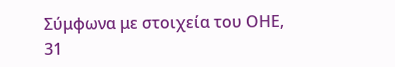Σύμφωνα με στοιχεία του ΟΗΕ, 31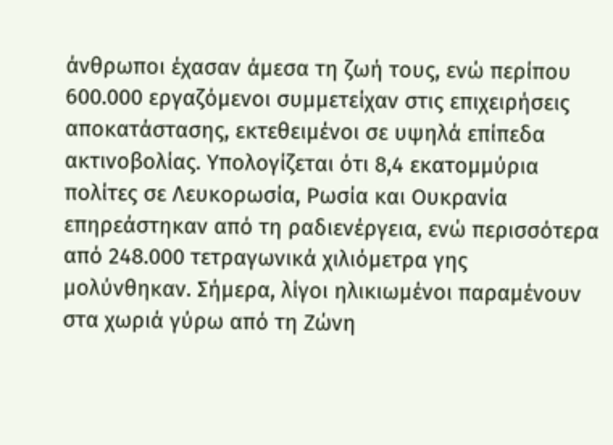άνθρωποι έχασαν άμεσα τη ζωή τους, ενώ περίπου 600.000 εργαζόμενοι συμμετείχαν στις επιχειρήσεις αποκατάστασης, εκτεθειμένοι σε υψηλά επίπεδα ακτινοβολίας. Υπολογίζεται ότι 8,4 εκατομμύρια πολίτες σε Λευκορωσία, Ρωσία και Ουκρανία επηρεάστηκαν από τη ραδιενέργεια, ενώ περισσότερα από 248.000 τετραγωνικά χιλιόμετρα γης μολύνθηκαν. Σήμερα, λίγοι ηλικιωμένοι παραμένουν στα χωριά γύρω από τη Ζώνη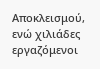Αποκλεισμού, ενώ χιλιάδες εργαζόμενοι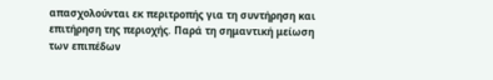απασχολούνται εκ περιτροπής για τη συντήρηση και επιτήρηση της περιοχής. Παρά τη σημαντική μείωση των επιπέδων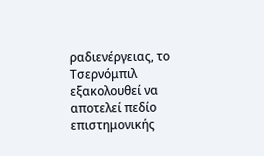ραδιενέργειας, το Τσερνόμπιλ εξακολουθεί να αποτελεί πεδίο επιστημονικής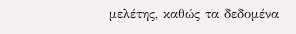μελέτης, καθώς τα δεδομένα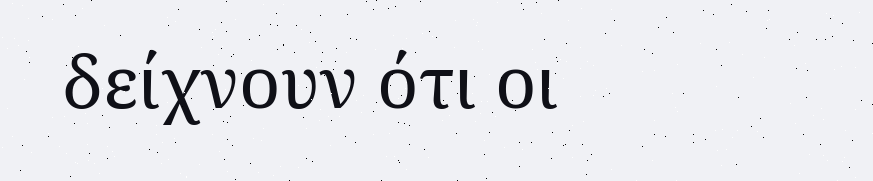δείχνουν ότι οι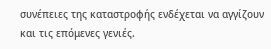συνέπειες της καταστροφής ενδέχεται να αγγίζουν και τις επόμενες γενιές.